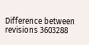Difference between revisions 3603288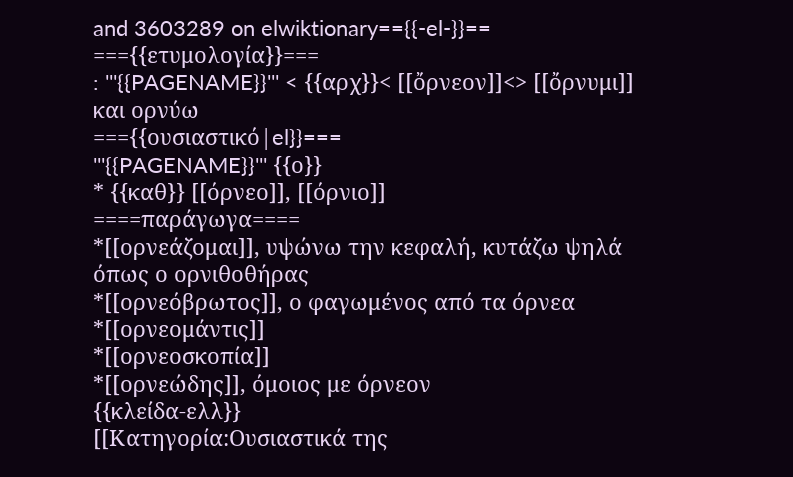and 3603289 on elwiktionary=={{-el-}}==
==={{ετυμολογία}}===
: '''{{PAGENAME}}''' < {{αρχ}}< [[ὄρνεον]]<> [[ὄρνυμι]] και ορνύω
==={{ουσιαστικό|el}}===
'''{{PAGENAME}}''' {{ο}}
* {{καθ}} [[όρνεο]], [[όρνιο]]
====παράγωγα====
*[[ορνεάζομαι]], υψώνω την κεφαλή, κυτάζω ψηλά όπως ο ορνιθοθήρας
*[[ορνεόβρωτος]], ο φαγωμένος από τα όρνεα
*[[ορνεομάντις]]
*[[ορνεοσκοπία]]
*[[ορνεώδης]], όμοιος με όρνεον
{{κλείδα-ελλ}}
[[Κατηγορία:Ουσιαστικά της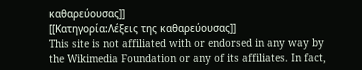καθαρεύουσας]]
[[Κατηγορία:Λέξεις της καθαρεύουσας]]
This site is not affiliated with or endorsed in any way by the Wikimedia Foundation or any of its affiliates. In fact,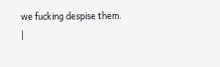we fucking despise them.
|